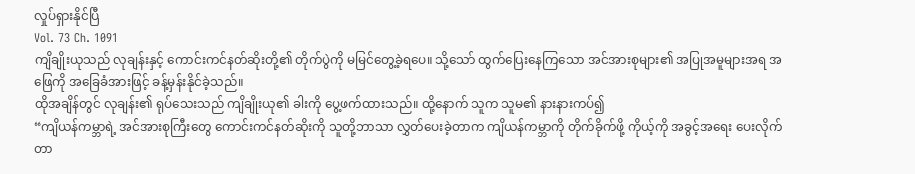လှုပ်ရှားနိုင်ပြီ
Vol. 73 Ch. 1091
ကျိချိုးယုသည် လုချန်းနှင့် ကောင်းကင်နတ်ဆိုးတို့၏ တိုက်ပွဲကို မမြင်တွေ့ခဲ့ရပေ။ သို့သော် ထွက်ပြေးနေကြသော အင်အားစုများ၏ အပြုအမူများအရ အဖြေကို အခြေခံအားဖြင့် ခန့်မှန်းနိုင်ခဲ့သည်။
ထိုအချိန်တွင် လုချန်း၏ ရုပ်သေးသည် ကျိချိုးယု၏ ခါးကို ပွေ့ဖက်ထားသည်။ ထို့နောက် သူက သူမ၏ နားနားကပ်၍
“ကျိယန်ကမ္ဘာရဲ့ အင်အားစုကြီးတွေ ကောင်းကင်နတ်ဆိုးကို သူတို့ဘာသာ လွှတ်ပေးခဲ့တာက ကျိယန်ကမ္ဘာကို တိုက်ခိုက်ဖို့ ကိုယ့်ကို အခွင့်အရေး ပေးလိုက်တာ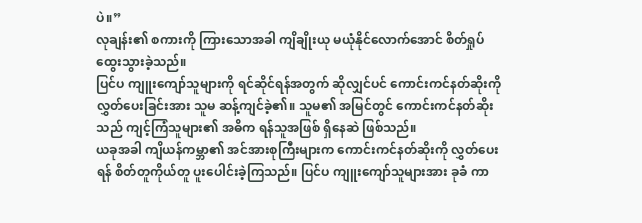ပဲ။”
လုချန်း၏ စကားကို ကြားသောအခါ ကျိချိုးယု မယုံနိုင်လောက်အောင် စိတ်ရှုပ်ထွေးသွားခဲ့သည်။
ပြင်ပ ကျူးကျော်သူများကို ရင်ဆိုင်ရန်အတွက် ဆိုလျှင်ပင် ကောင်းကင်နတ်ဆိုးကို လွှတ်ပေးခြင်းအား သူမ ဆန့်ကျင်ခဲ့၏။ သူမ၏ အမြင်တွင် ကောင်းကင်နတ်ဆိုးသည် ကျင့်ကြံသူများ၏ အဓိက ရန်သူအဖြစ် ရှိနေဆဲ ဖြစ်သည်။
ယခုအခါ ကျိယန်ကမ္ဘာ၏ အင်အားစုကြီးများက ကောင်းကင်နတ်ဆိုးကို လွှတ်ပေးရန် စိတ်တူကိုယ်တူ ပူးပေါင်းခဲ့ကြသည်။ ပြင်ပ ကျူးကျော်သူများအား ခုခံ ကာ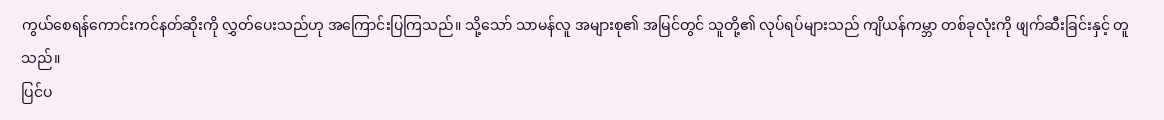ကွယ်စေရန်ကောင်းကင်နတ်ဆိုးကို လွှတ်ပေးသည်ဟု အကြောင်းပြကြသည်။ သို့သော် သာမန်လူ အများစု၏ အမြင်တွင် သူတို့၏ လုပ်ရပ်များသည် ကျိယန်ကမ္ဘာ တစ်ခုလုံးကို ဖျက်ဆီးခြင်းနှင့် တူသည်။
ပြင်ပ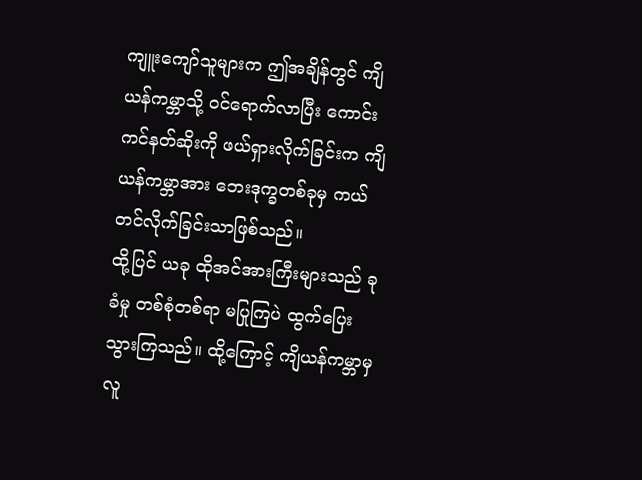ကျူးကျော်သူများက ဤအချိန်တွင် ကျိယန်ကမ္ဘာသို့ ဝင်ရောက်လာပြီး ကောင်းကင်နတ်ဆိုးကို ဖယ်ရှားလိုက်ခြင်းက ကျိယန်ကမ္ဘာအား ဘေးဒုက္ခတစ်ခုမှ ကယ်တင်လိုက်ခြင်းသာဖြစ်သည်။
ထို့ပြင် ယခု ထိုအင်အားကြီးများသည် ခုခံမှု တစ်စုံတစ်ရာ မပြုကြပဲ ထွက်ပြေးသွားကြသည်။ ထို့ကြောင့် ကျိယန်ကမ္ဘာမှ လူ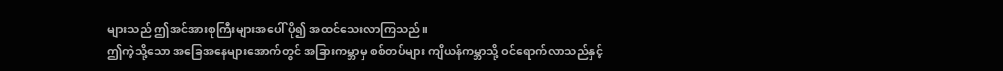များသည် ဤအင်အားစုကြီးများအပေါ် ပို၍ အထင်သေးလာကြသည်။
ဤကဲ့သို့သော အခြေအနေများအောက်တွင် အခြားကမ္ဘာမှ စစ်တပ်များ ကျိယန်ကမ္ဘာသို့ ဝင်ရောက်လာသည်နှင့်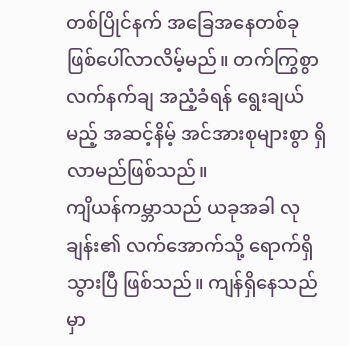တစ်ပြိုင်နက် အခြေအနေတစ်ခု ဖြစ်ပေါ်လာလိမ့်မည်။ တက်ကြွစွာ လက်နက်ချ အညံ့ခံရန် ရွေးချယ်မည့် အဆင့်နိမ့် အင်အားစုများစွာ ရှိလာမည်ဖြစ်သည်။
ကျိယန်ကမ္ဘာသည် ယခုအခါ လုချန်း၏ လက်အောက်သို့ ရောက်ရှိသွားပြီ ဖြစ်သည်။ ကျန်ရှိနေသည်မှာ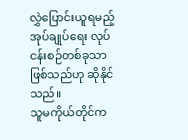လွှဲပြောင်းယူရမည့် အုပ်ချုပ်ရေး လုပ်ငန်းစဉ်တစ်ခုသာ ဖြစ်သည်ဟု ဆိုနိုင်သည်။
သူမကိုယ်တိုင်က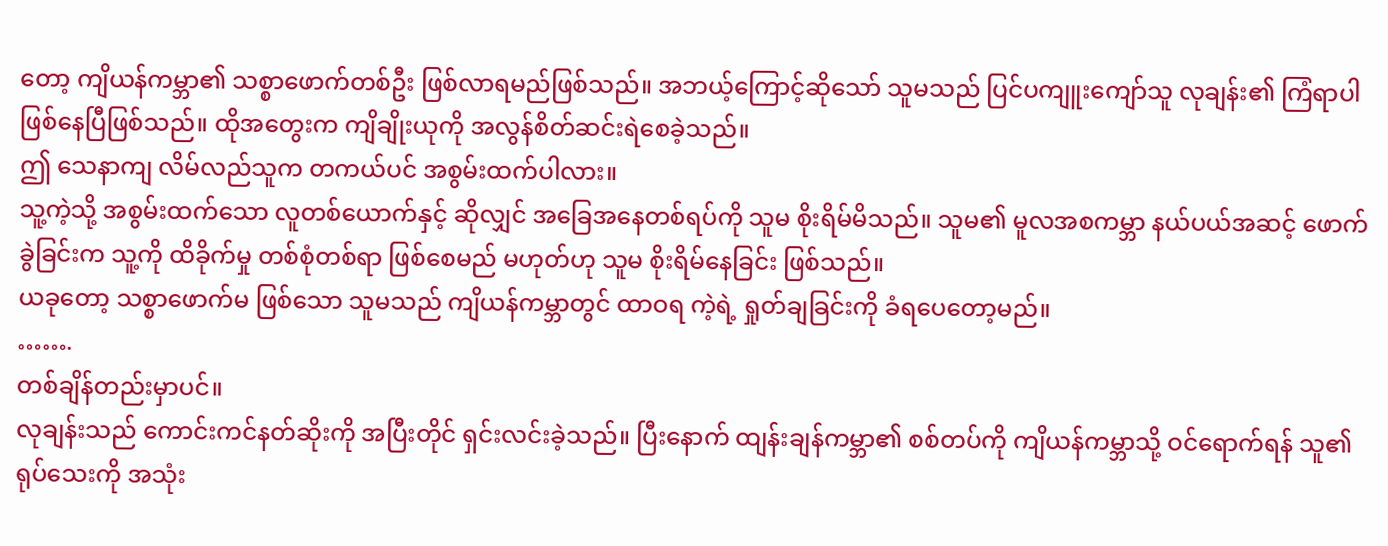တော့ ကျိယန်ကမ္ဘာ၏ သစ္စာဖောက်တစ်ဦး ဖြစ်လာရမည်ဖြစ်သည်။ အဘယ့်ကြောင့်ဆိုသော် သူမသည် ပြင်ပကျူးကျော်သူ လုချန်း၏ ကြံရာပါ ဖြစ်နေပြီဖြစ်သည်။ ထိုအတွေးက ကျိချိုးယုကို အလွန်စိတ်ဆင်းရဲစေခဲ့သည်။
ဤ သေနာကျ လိမ်လည်သူက တကယ်ပင် အစွမ်းထက်ပါလား။
သူ့ကဲ့သို့ အစွမ်းထက်သော လူတစ်ယောက်နှင့် ဆိုလျှင် အခြေအနေတစ်ရပ်ကို သူမ စိုးရိမ်မိသည်။ သူမ၏ မူလအစကမ္ဘာ နယ်ပယ်အဆင့် ဖောက်ခွဲခြင်းက သူ့ကို ထိခိုက်မှု တစ်စုံတစ်ရာ ဖြစ်စေမည် မဟုတ်ဟု သူမ စိုးရိမ်နေခြင်း ဖြစ်သည်။
ယခုတော့ သစ္စာဖောက်မ ဖြစ်သော သူမသည် ကျိယန်ကမ္ဘာတွင် ထာဝရ ကဲ့ရဲ့ ရှုတ်ချခြင်းကို ခံရပေတော့မည်။
…….
တစ်ချိန်တည်းမှာပင်။
လုချန်းသည် ကောင်းကင်နတ်ဆိုးကို အပြီးတိုင် ရှင်းလင်းခဲ့သည်။ ပြီးနောက် ထျန်းချန်ကမ္ဘာ၏ စစ်တပ်ကို ကျိယန်ကမ္ဘာသို့ ဝင်ရောက်ရန် သူ၏ ရုပ်သေးကို အသုံး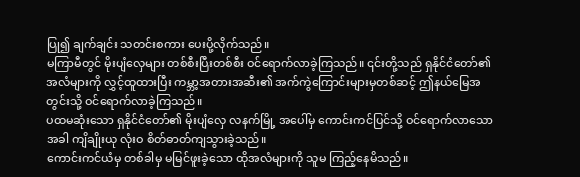ပြု၍ ချက်ချင်း သတင်းစကား ပေးပို့လိုက်သည်။
မကြာမီတွင် မိုးပျံလှေများ တစ်စီးပြီးတစ်စီး ဝင်ရောက်လာခဲ့ကြသည်။ ၎င်းတို့သည် ရှနိုင်ငံတော်၏ အလံများကို လွှင့်ထူထားပြီး ကမ္ဘာ့အတားအဆီး၏ အက်ကွဲကြောင်းများမှတစ်ဆင့် ဤနယ်မြေအတွင်းသို့ ဝင်ရောက်လာခဲ့ကြသည်။
ပထမဆုံးသော ရှနိုင်ငံတော်၏ မိုးပျံလှေ လနက်မြို့ အပေါ်မှ ကောင်းကင်ပြင်သို့ ဝင်ရောက်လာသောအခါ ကျိချိုးယု လုံးဝ စိတ်ဓာတ်ကျသွားခဲ့သည်။
ကောင်းကင်ယံမှ တစ်ခါမှ မမြင်ဖူးခဲ့သော ထိုအလံများကို သူမ ကြည့်နေမိသည်။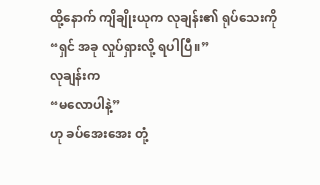ထို့နောက် ကျိချိုးယုက လုချန်း၏ ရုပ်သေးကို
“ရှင် အခု လှုပ်ရှားလို့ ရပါပြီ။”
လုချန်းက
“မလောပါနဲ့”
ဟု ခပ်အေးအေး တုံ့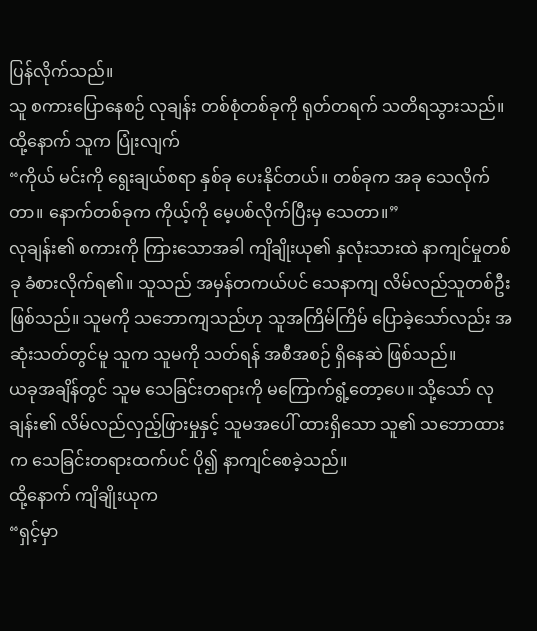ပြန်လိုက်သည်။
သူ စကားပြောနေစဉ် လုချန်း တစ်စုံတစ်ခုကို ရုတ်တရက် သတိရသွားသည်။ ထို့နောက် သူက ပြုံးလျက်
“ကိုယ် မင်းကို ရွေးချယ်စရာ နှစ်ခု ပေးနိုင်တယ်။ တစ်ခုက အခု သေလိုက်တာ။ နောက်တစ်ခုက ကိုယ့်ကို မေ့ပစ်လိုက်ပြီးမှ သေတာ။”
လုချန်း၏ စကားကို ကြားသောအခါ ကျိချိုးယု၏ နှလုံးသားထဲ နာကျင်မှုတစ်ခု ခံစားလိုက်ရ၏။ သူသည် အမှန်တကယ်ပင် သေနာကျ လိမ်လည်သူတစ်ဦး ဖြစ်သည်။ သူမကို သဘောကျသည်ဟု သူအကြိမ်ကြိမ် ပြောခဲ့သော်လည်း အဆုံးသတ်တွင်မူ သူက သူမကို သတ်ရန် အစီအစဉ် ရှိနေဆဲ ဖြစ်သည်။
ယခုအချိန်တွင် သူမ သေခြင်းတရားကို မကြောက်ရွံ့တော့ပေ။ သို့သော် လုချန်း၏ လိမ်လည်လှည့်ဖြားမှုနှင့် သူမအပေါ် ထားရှိသော သူ၏ သဘောထားက သေခြင်းတရားထက်ပင် ပို၍ နာကျင်စေခဲ့သည်။
ထို့နောက် ကျိချိုးယုက
“ရှင့်မှာ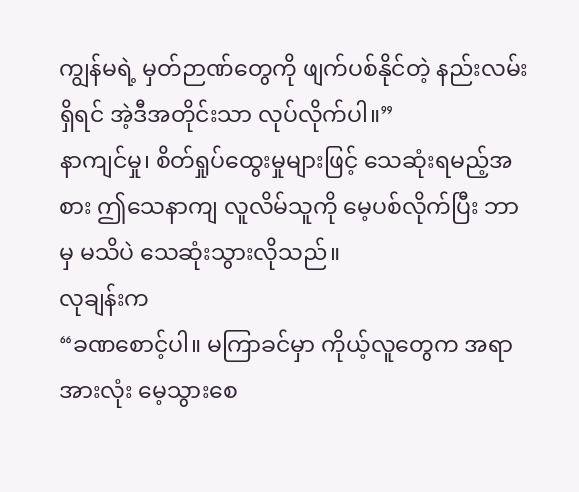ကျွန်မရဲ့ မှတ်ဉာဏ်တွေကို ဖျက်ပစ်နိုင်တဲ့ နည်းလမ်းရှိရင် အဲ့ဒီအတိုင်းသာ လုပ်လိုက်ပါ။”
နာကျင်မှု၊ စိတ်ရှုပ်ထွေးမှုများဖြင့် သေဆုံးရမည့်အစား ဤသေနာကျ လူလိမ်သူကို မေ့ပစ်လိုက်ပြီး ဘာမှ မသိပဲ သေဆုံးသွားလိုသည်။
လုချန်းက
“ခဏစောင့်ပါ။ မကြာခင်မှာ ကိုယ့်လူတွေက အရာအားလုံး မေ့သွားစေ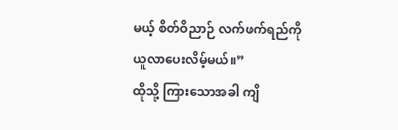မယ့် စိတ်ဝိညာဉ် လက်ဖက်ရည်ကို ယူလာပေးလိမ့်မယ်။”
ထိုသို့ ကြားသောအခါ ကျိ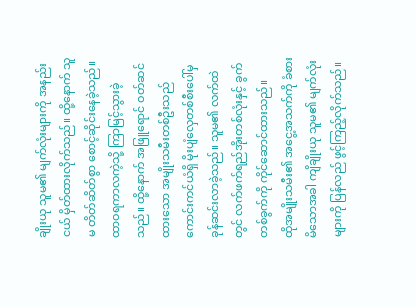ချိုးယု သူမ၏ မျက်လုံးများကို အနည်းငယ် မှိတ်ထားလိုက်သည်။ ထို့နောက် သူမ တိတ်ဆိတ်စွာ စောင့်ဆိုင်းနေခဲ့သည်။
ထာဝရကာလကဲ့သို့ ကြာမြင့်သွားခဲ့သည်။ ထို့နောက် အဖြူရောင် ဝတ်ဆင်ထားသော အမျိုးသမီးတစ်ဦးသည် ကောင်းကင်ယံရှိ မိုးပျံလှေတစ်စီးပေါ်မှ ခုန်ဆင်းလာခဲ့သည်။ သူမ၏ လက်ထဲတွင် လက်ဖက်ရည်အိုးတစ်လုံးနှင့် ခွက်တစ်ခွက်ကို ကိုင်ဆောင်ထားသည်။
ထိုအမျိုးသမီး၏ အငွေ့အသက်ကို ခံစားမိသောအခါ ကျိချိုးယု သူမ၏ မျက်လုံးများကို ပြန်လည် ဖွင့်ကြည့်လိုက်သည်။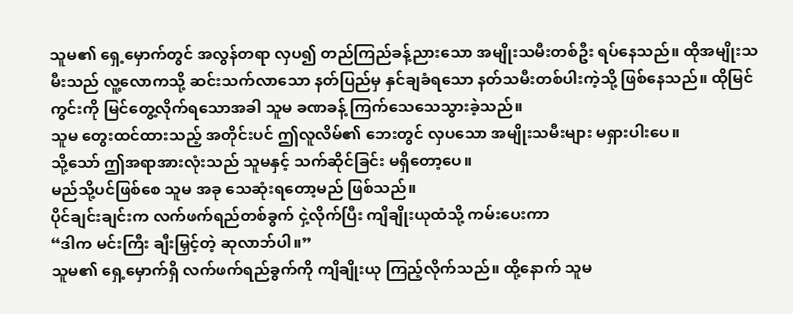သူမ၏ ရှေ့မှောက်တွင် အလွန်တရာ လှပ၍ တည်ကြည်ခန့်ညားသော အမျိုးသမီးတစ်ဦး ရပ်နေသည်။ ထိုအမျိုးသမီးသည် လူ့လောကသို့ ဆင်းသက်လာသော နတ်ပြည်မှ နှင်ချခံရသော နတ်သမီးတစ်ပါးကဲ့သို့ ဖြစ်နေသည်။ ထိုမြင်ကွင်းကို မြင်တွေ့လိုက်ရသောအခါ သူမ ခဏခန့် ကြက်သေသေသွားခဲ့သည်။
သူမ တွေးထင်ထားသည့် အတိုင်းပင် ဤလူလိမ်၏ ဘေးတွင် လှပသော အမျိုးသမီးများ မရှားပါးပေ။
သို့သော် ဤအရာအားလုံးသည် သူမနှင့် သက်ဆိုင်ခြင်း မရှိတော့ပေ။
မည်သို့ပင်ဖြစ်စေ သူမ အခု သေဆုံးရတော့မည် ဖြစ်သည်။
ပိုင်ချင်းချင်းက လက်ဖက်ရည်တစ်ခွက် ငှဲ့လိုက်ပြီး ကျိချိုးယုထံသို့ ကမ်းပေးကာ
“ဒါက မင်းကြီး ချီးမြှင့်တဲ့ ဆုလာဘ်ပါ။”
သူမ၏ ရှေ့မှောက်ရှိ လက်ဖက်ရည်ခွက်ကို ကျိချိုးယု ကြည့်လိုက်သည်။ ထို့နောက် သူမ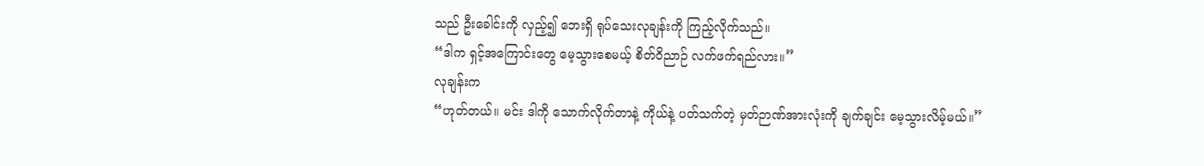သည် ဦးခေါင်းကို လှည့်၍ ဘေးရှိ ရုပ်သေးလုချန်းကို ကြည့်လိုက်သည်။
“ဒါက ရှင့်အကြောင်းတွေ မေ့သွားစေမယ့် စိတ်ဝိညာဉ် လက်ဖက်ရည်လား။”
လုချန်းက
“ဟုတ်တယ်။ မင်း ဒါကို သောက်လိုက်တာနဲ့ ကိုယ်နဲ့ ပတ်သက်တဲ့ မှတ်ဉာဏ်အားလုံးကို ချက်ချင်း မေ့သွားလိမ့်မယ်။”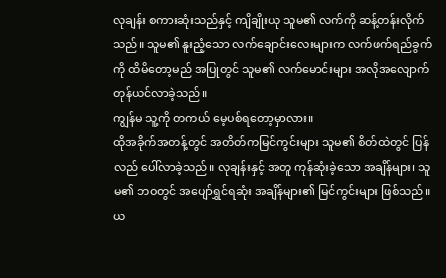လုချန်း စကားဆုံးသည်နှင့် ကျိချိုးယု သူမ၏ လက်ကို ဆန့်တန်းလိုက်သည်။ သူမ၏ နူးညံ့သော လက်ချောင်းလေးများက လက်ဖက်ရည်ခွက်ကို ထိမိတော့မည် အပြုတွင် သူမ၏ လက်မောင်းများ အလိုအလျောက် တုန်ယင်လာခဲ့သည်။
ကျွန်မ သူ့ကို တကယ် မေ့ပစ်ရတော့မှာလား။
ထိုအခိုက်အတန့်တွင် အတိတ်ကမြင်ကွင်းများ သူမ၏ စိတ်ထဲတွင် ပြန်လည် ပေါ်လာခဲ့သည်။ လုချန်းနှင့် အတူ ကုန်ဆုံးခဲ့သော အချိန်များ၊ သူမ၏ ဘဝတွင် အပျော်ရွှင်ရဆုံး အချိန်များ၏ မြင်ကွင်းများ ဖြစ်သည်။
ယ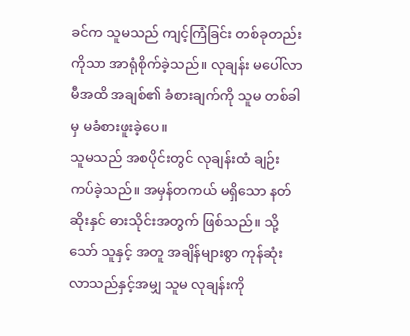ခင်က သူမသည် ကျင့်ကြံခြင်း တစ်ခုတည်းကိုသာ အာရုံစိုက်ခဲ့သည်။ လုချန်း မပေါ်လာမီအထိ အချစ်၏ ခံစားချက်ကို သူမ တစ်ခါမှ မခံစားဖူးခဲ့ပေ။
သူမသည် အစပိုင်းတွင် လုချန်းထံ ချဉ်းကပ်ခဲ့သည်။ အမှန်တကယ် မရှိသော နတ်ဆိုးနှင် ဓားသိုင်းအတွက် ဖြစ်သည်။ သို့သော် သူနှင့် အတူ အချိန်များစွာ ကုန်ဆုံးလာသည်နှင့်အမျှ သူမ လုချန်းကို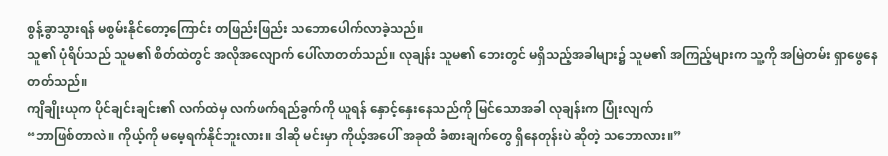စွန့်ခွာသွားရန် မစွမ်းနိုင်တော့ကြောင်း တဖြည်းဖြည်း သဘောပေါက်လာခဲ့သည်။
သူ၏ ပုံရိပ်သည် သူမ၏ စိတ်ထဲတွင် အလိုအလျောက် ပေါ်လာတတ်သည်။ လုချန်း သူမ၏ ဘေးတွင် မရှိသည့်အခါများ၌ သူမ၏ အကြည့်များက သူ့ကို အမြဲတမ်း ရှာဖွေနေတတ်သည်။
ကျိချိုးယုက ပိုင်ချင်းချင်း၏ လက်ထဲမှ လက်ဖက်ရည်ခွက်ကို ယူရန် နှောင့်နှေးနေသည်ကို မြင်သောအခါ လုချန်းက ပြုံးလျက်
“ဘာဖြစ်တာလဲ။ ကိုယ့်ကို မမေ့ရက်နိုင်ဘူးလား။ ဒါဆို မင်းမှာ ကိုယ့်အပေါ် အခုထိ ခံစားချက်တွေ ရှိနေတုန်းပဲ ဆိုတဲ့ သဘောလား။”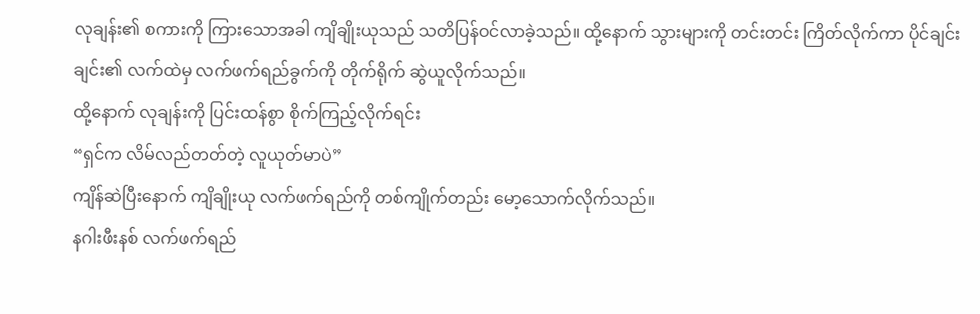လုချန်း၏ စကားကို ကြားသောအခါ ကျိချိုးယုသည် သတိပြန်ဝင်လာခဲ့သည်။ ထို့နောက် သွားများကို တင်းတင်း ကြိတ်လိုက်ကာ ပိုင်ချင်းချင်း၏ လက်ထဲမှ လက်ဖက်ရည်ခွက်ကို တိုက်ရိုက် ဆွဲယူလိုက်သည်။
ထို့နောက် လုချန်းကို ပြင်းထန်စွာ စိုက်ကြည့်လိုက်ရင်း
“ရှင်က လိမ်လည်တတ်တဲ့ လူယုတ်မာပဲ”
ကျိန်ဆဲပြီးနောက် ကျိချိုးယု လက်ဖက်ရည်ကို တစ်ကျိုက်တည်း မော့သောက်လိုက်သည်။
နဂါးဖီးနစ် လက်ဖက်ရည်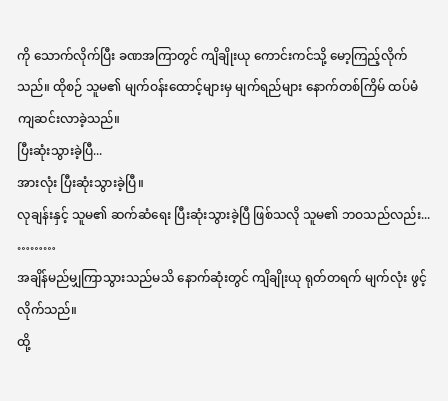ကို သောက်လိုက်ပြီး ခဏအကြာတွင် ကျိချိုးယု ကောင်းကင်သို့ မော့ကြည့်လိုက်သည်။ ထိုစဉ် သူမ၏ မျက်ဝန်းထောင့်များမှ မျက်ရည်များ နောက်တစ်ကြိမ် ထပ်မံ ကျဆင်းလာခဲ့သည်။
ပြီးဆုံးသွားခဲ့ပြီ...
အားလုံး ပြီးဆုံးသွားခဲ့ပြီ။
လုချန်းနှင့် သူမ၏ ဆက်ဆံရေး ပြီးဆုံးသွားခဲ့ပြီ ဖြစ်သလို သူမ၏ ဘဝသည်လည်း...
………
အချိန်မည်မျှကြာသွားသည်မသိ နောက်ဆုံးတွင် ကျိချိုးယု ရုတ်တရက် မျက်လုံး ဖွင့်လိုက်သည်။
ထို့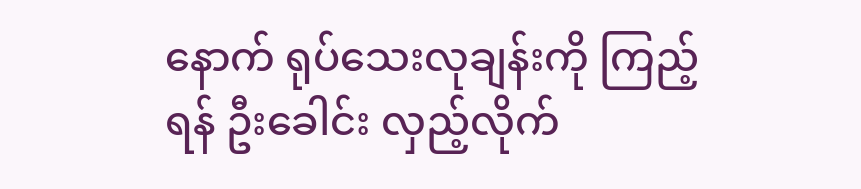နောက် ရုပ်သေးလုချန်းကို ကြည့်ရန် ဦးခေါင်း လှည့်လိုက်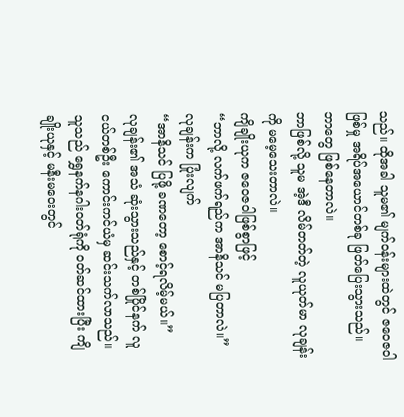သည်။ ထိုအခါ သူမ၏ မျက်ဝန်းများထဲတွင် ဇဝေဇဝါဖြစ်မှု အရိပ်အယောင်တစ်ခု ဖြတ်ပြေးသွားသည်။
ဘာတွေ ဖြစ်နေတာလဲ။
ဘာဖြစ်လို့ သူမ အဲ့ဒီ လိမ်တတ်တဲ့ လူယုတ်မာ လုချန်းကို မမေ့သေးတာလဲ။
ကျိချိုးယုက ဇဝေဇဝါဖြစ်စွာဖြင့်
“ဘာလို့ လက်ဖက်ရည်က အာနိသင် မပြတာလဲ။”
လုချန်းက ပြုံးလျက်
“အာနိသင် ပြဖို့ ခဏတော့ စောင့်ရလိမ့်မယ်။”
လုချန်း၏ အသံ ဆုံးသွားသည်နှင့် တစ်ပြိုင်နက် လူငယ်တစ်ဦး ကောင်းကင်ယံမှ ဆင်းသက်လာသည်။ သူသည် ရွှေနက်နဂါးဝတ်ရုံကို ဝတ်ဆင်ထားပြီး ကျိချိုးယုနှင့် မနီးမဝေးတွင်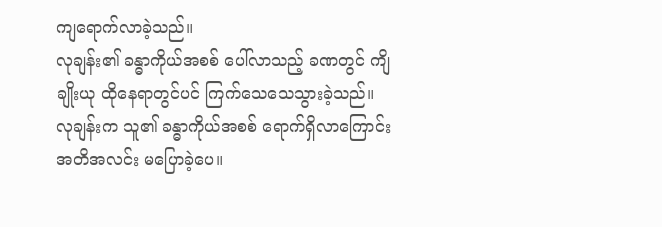ကျရောက်လာခဲ့သည်။
လုချန်း၏ ခန္ဓာကိုယ်အစစ် ပေါ်လာသည့် ခဏတွင် ကျိချိုးယု ထိုနေရာတွင်ပင် ကြက်သေသေသွားခဲ့သည်။
လုချန်းက သူ၏ ခန္ဓာကိုယ်အစစ် ရောက်ရှိလာကြောင်း အတိအလင်း မပြောခဲ့ပေ။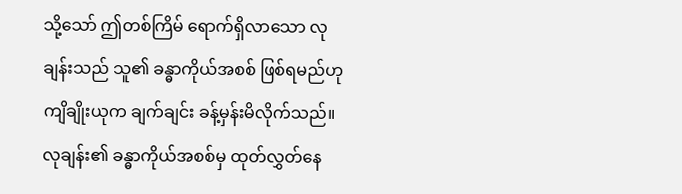သို့သော် ဤတစ်ကြိမ် ရောက်ရှိလာသော လုချန်းသည် သူ၏ ခန္ဓာကိုယ်အစစ် ဖြစ်ရမည်ဟု ကျိချိုးယုက ချက်ချင်း ခန့်မှန်းမိလိုက်သည်။
လုချန်း၏ ခန္ဓာကိုယ်အစစ်မှ ထုတ်လွှတ်နေ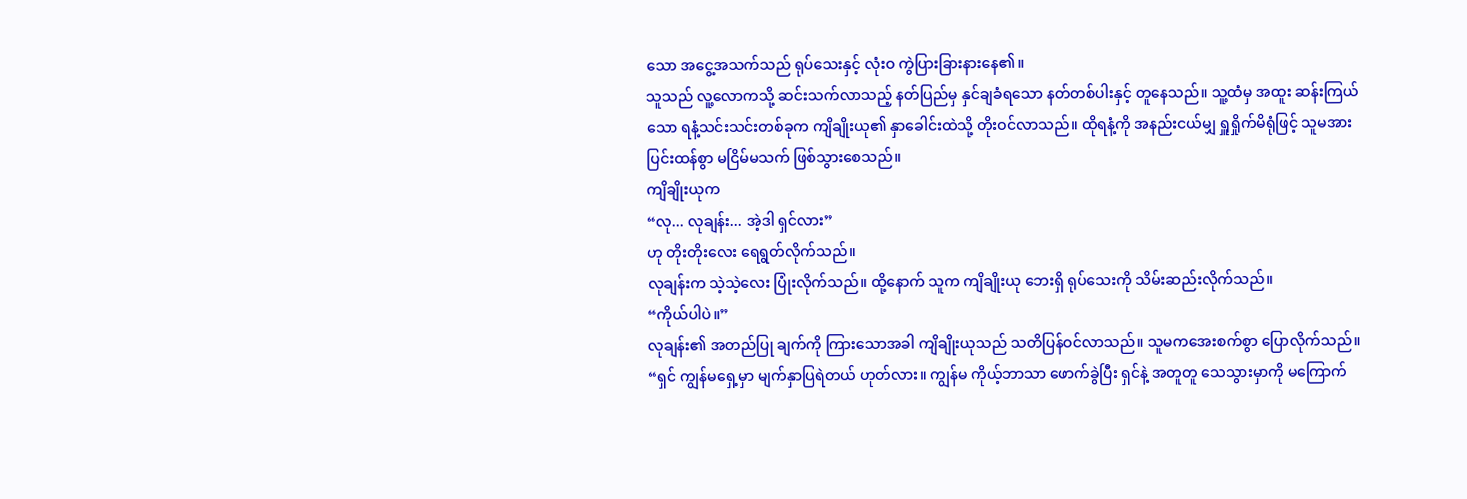သော အငွေ့အသက်သည် ရုပ်သေးနှင့် လုံးဝ ကွဲပြားခြားနားနေ၏။
သူသည် လူ့လောကသို့ ဆင်းသက်လာသည့် နတ်ပြည်မှ နှင်ချခံရသော နတ်တစ်ပါးနှင့် တူနေသည်။ သူ့ထံမှ အထူး ဆန်းကြယ်သော ရနံ့သင်းသင်းတစ်ခုက ကျိချိုးယု၏ နှာခေါင်းထဲသို့ တိုးဝင်လာသည်။ ထိုရနံ့ကို အနည်းငယ်မျှ ရှူရှိုက်မိရုံဖြင့် သူမအား ပြင်းထန်စွာ မငြိမ်မသက် ဖြစ်သွားစေသည်။
ကျိချိုးယုက
“လု... လုချန်း... အဲ့ဒါ ရှင်လား”
ဟု တိုးတိုးလေး ရေရွတ်လိုက်သည်။
လုချန်းက သဲ့သဲ့လေး ပြုံးလိုက်သည်။ ထို့နောက် သူက ကျိချိုးယု ဘေးရှိ ရုပ်သေးကို သိမ်းဆည်းလိုက်သည်။
“ကိုယ်ပါပဲ။”
လုချန်း၏ အတည်ပြု ချက်ကို ကြားသောအခါ ကျိချိုးယုသည် သတိပြန်ဝင်လာသည်။ သူမကအေးစက်စွာ ပြောလိုက်သည်။
“ရှင် ကျွန်မရှေ့မှာ မျက်နှာပြရဲတယ် ဟုတ်လား။ ကျွန်မ ကိုယ့်ဘာသာ ဖောက်ခွဲပြီး ရှင်နဲ့ အတူတူ သေသွားမှာကို မကြောက်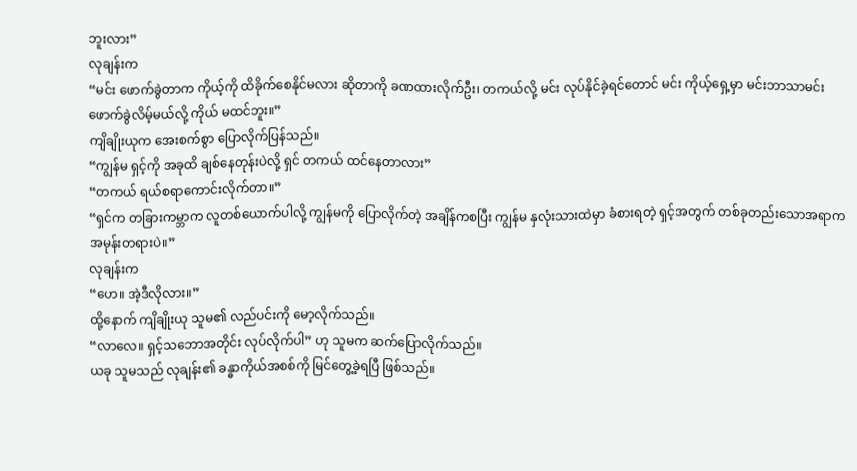ဘူးလား”
လုချန်းက
“မင်း ဖောက်ခွဲတာက ကိုယ့်ကို ထိခိုက်စေနိုင်မလား ဆိုတာကို ခဏထားလိုက်ဦး၊ တကယ်လို့ မင်း လုပ်နိုင်ခဲ့ရင်တောင် မင်း ကိုယ့်ရှေ့မှာ မင်းဘာသာမင်း ဖောက်ခွဲလိမ့်မယ်လို့ ကိုယ် မထင်ဘူး။”
ကျိချိုးယုက အေးစက်စွာ ပြောလိုက်ပြန်သည်။
“ကျွန်မ ရှင့်ကို အခုထိ ချစ်နေတုန်းပဲလို့ ရှင် တကယ် ထင်နေတာလား”
“တကယ် ရယ်စရာကောင်းလိုက်တာ။”
“ရှင်က တခြားကမ္ဘာက လူတစ်ယောက်ပါလို့ ကျွန်မကို ပြောလိုက်တဲ့ အချိန်ကစပြီး ကျွန်မ နှလုံးသားထဲမှာ ခံစားရတဲ့ ရှင့်အတွက် တစ်ခုတည်းသောအရာက အမုန်းတရားပဲ။”
လုချန်းက
“ဟေ။ အဲ့ဒီလိုလား။”
ထို့နောက် ကျိချိုးယု သူမ၏ လည်ပင်းကို မော့လိုက်သည်။
“လာလေ။ ရှင့်သဘောအတိုင်း လုပ်လိုက်ပါ” ဟု သူမက ဆက်ပြောလိုက်သည်။
ယခု သူမသည် လုချန်း၏ ခန္ဓာကိုယ်အစစ်ကို မြင်တွေ့ခဲ့ရပြီ ဖြစ်သည်။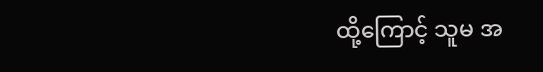ထို့ကြောင့် သူမ အ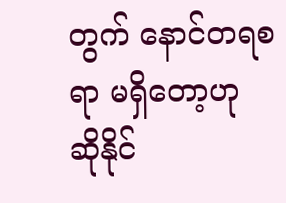တွက် နောင်တရစရာ မရှိတော့ဟု ဆိုနိုင်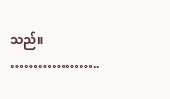သည်။
………………..